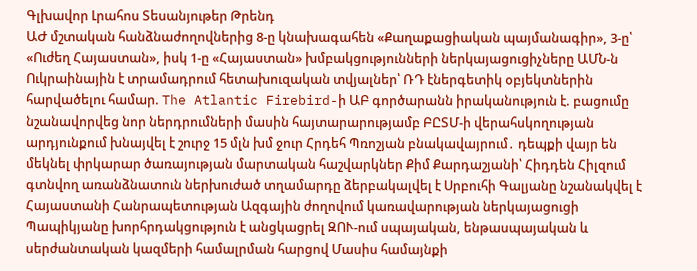Գլխավոր Լրահոս Տեսանյութեր Թրենդ
ԱԺ մշտական հանձնաժողովներից 8-ը կնախագահեն «Քաղաքացիական պայմանագիր», 3-ը՝ «Ուժեղ Հայաստան», իսկ 1-ը «Հայաստան» խմբակցությունների ներկայացուցիչները ԱՄՆ-ն Ուկրաինային է տրամադրում հետախուզական տվյալներ՝ ՌԴ էներգետիկ օբյեկտներին հարվածելու համար. The Atlantic Firebird-ի ԱԲ գործարանն իրականություն է. բացումը նշանավորվեց նոր ներդրումների մասին հայտարարությամբ ԲԸՏՄ-ի վերահսկողության արդյունքում խնայվել է շուրջ 15 մլն խմ ջուր Հրդեհ Պռոշյան բնակավայրում․ դեպքի վայր են մեկնել փրկարար ծառայության մարտական հաշվարկներ Քիմ Քարդաշյանի՝ Հիդդեն Հիլզում գտնվող առանձնատուն ներխուժած տղամարդը ձերբակալվել է Սրբուհի Գալյանը նշանակվել է Հայաստանի Հանրապետության Ազգային ժողովում կառավարության ներկայացուցի Պապիկյանը խորհրդակցություն է անցկացրել ԶՈՒ-ում սպայական, ենթասպայական և սերժանտական կազմերի համալրման հարցով Մասիս համայնքի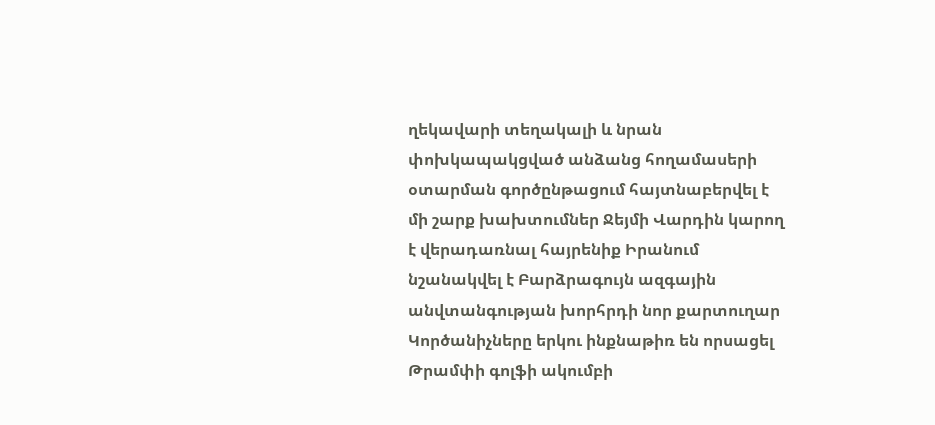ղեկավարի տեղակալի և նրան փոխկապակցված անձանց հողամասերի օտարման գործընթացում հայտնաբերվել է մի շարք խախտումներ Ջեյմի Վարդին կարող է վերադառնալ հայրենիք Իրանում նշանակվել է Բարձրագույն ազգային անվտանգության խորհրդի նոր քարտուղար Կործանիչները երկու ինքնաթիռ են որսացել Թրամփի գոլֆի ակումբի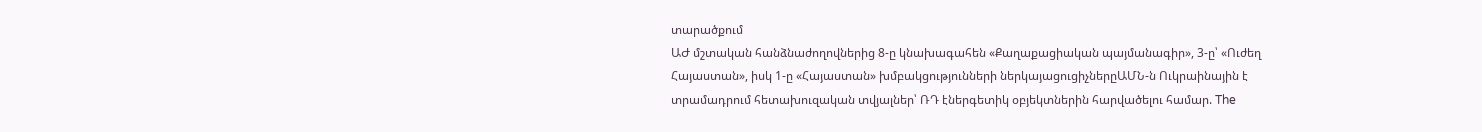տարածքում
ԱԺ մշտական հանձնաժողովներից 8-ը կնախագահեն «Քաղաքացիական պայմանագիր», 3-ը՝ «Ուժեղ Հայաստան», իսկ 1-ը «Հայաստան» խմբակցությունների ներկայացուցիչներըԱՄՆ-ն Ուկրաինային է տրամադրում հետախուզական տվյալներ՝ ՌԴ էներգետիկ օբյեկտներին հարվածելու համար. The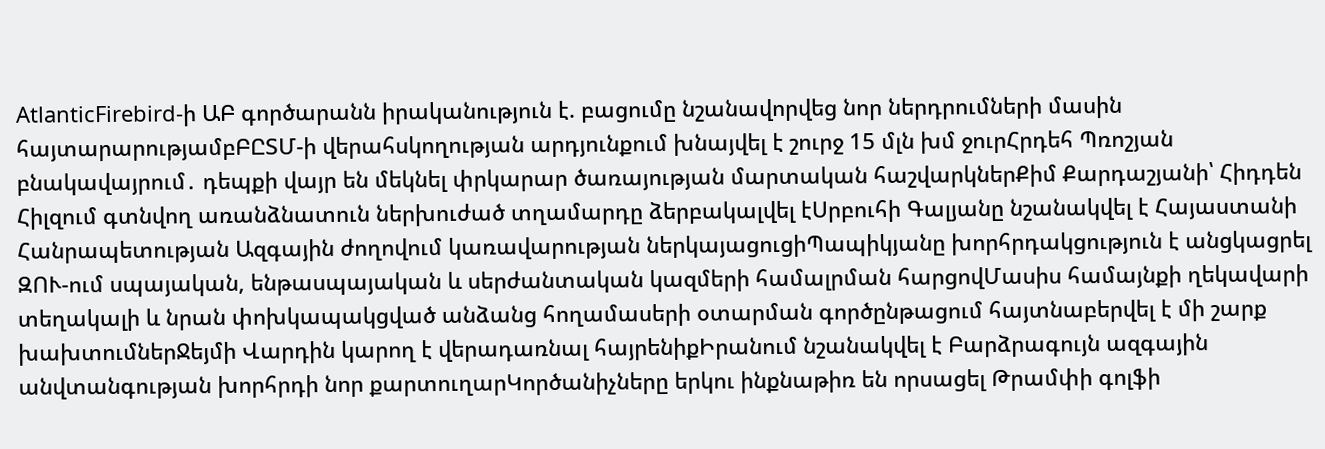AtlanticFirebird-ի ԱԲ գործարանն իրականություն է. բացումը նշանավորվեց նոր ներդրումների մասին հայտարարությամբԲԸՏՄ-ի վերահսկողության արդյունքում խնայվել է շուրջ 15 մլն խմ ջուրՀրդեհ Պռոշյան բնակավայրում․ դեպքի վայր են մեկնել փրկարար ծառայության մարտական հաշվարկներՔիմ Քարդաշյանի՝ Հիդդեն Հիլզում գտնվող առանձնատուն ներխուժած տղամարդը ձերբակալվել էՍրբուհի Գալյանը նշանակվել է Հայաստանի Հանրապետության Ազգային ժողովում կառավարության ներկայացուցիՊապիկյանը խորհրդակցություն է անցկացրել ԶՈՒ-ում սպայական, ենթասպայական և սերժանտական կազմերի համալրման հարցովՄասիս համայնքի ղեկավարի տեղակալի և նրան փոխկապակցված անձանց հողամասերի օտարման գործընթացում հայտնաբերվել է մի շարք խախտումներՋեյմի Վարդին կարող է վերադառնալ հայրենիքԻրանում նշանակվել է Բարձրագույն ազգային անվտանգության խորհրդի նոր քարտուղարԿործանիչները երկու ինքնաթիռ են որսացել Թրամփի գոլֆի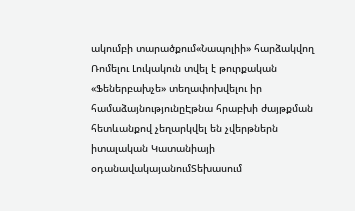ակումբի տարածքում«Նապոլիի» հարձակվող Ռոմելու Լուկակուն տվել է թուրքական «Ֆեներբախչե» տեղափոխվելու իր համաձայնությունըԷթնա հրաբխի ժայթքման հետևանքով չեղարկվել են չվերթներն իտալական Կատանիայի օդանավակայանումՏեխասում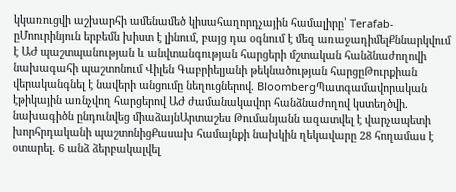կկառուցվի աշխարհի ամենամեծ կիսահաղորդչային համալիրը՝ Terafab-ըՄոուրինյուն երբեմն խիստ է լինում, բայց դա օգնում է մեզ առաջադիմելՔննարկվում է ԱԺ պաշտպանության և անվտանգության հարցերի մշտական հանձնաժողովի նախագահի պաշտոնում Վիլեն Գաբրիելյանի թեկնածության հարցըԹուրքիան վերականգնել է նավերի անցումը նեղուցներով. BloombergՊատգամավորական էթիկային առնչվող հարցերով ԱԺ ժամանակավոր հանձնաժողով կստեղծվի. նախագիծն ընդունվեց միաձայնԱրտաշես Թումանյանն ազատվել է վարչապետի խորհրդականի պաշտոնիցՔասախ համայնքի նախկին ղեկավարը 28 հողամաս է օտարել. 6 անձ ձերբակալվել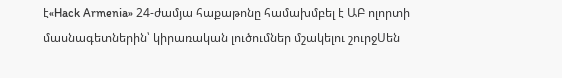է«Hack Armenia» 24-ժամյա հաքաթոնը համախմբել է ԱԲ ոլորտի մասնագետներին՝ կիրառական լուծումներ մշակելու շուրջՍեն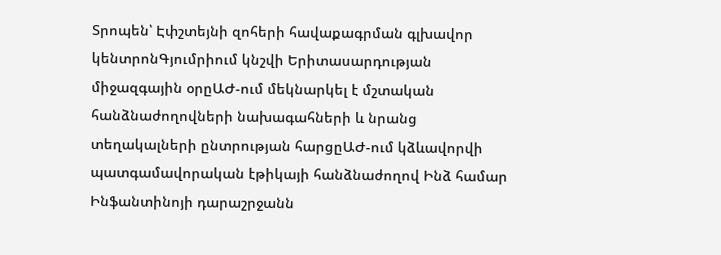Տրոպեն՝ Էփշտեյնի զոհերի հավաքագրման գլխավոր կենտրոնԳյումրիում կնշվի Երիտասարդության միջազգային օրըԱԺ-ում մեկնարկել է մշտական հանձնաժողովների նախագահների և նրանց տեղակալների ընտրության հարցըԱԺ-ում կձևավորվի պատգամավորական էթիկայի հանձնաժողով Ինձ համար Ինֆանտինոյի դարաշրջանն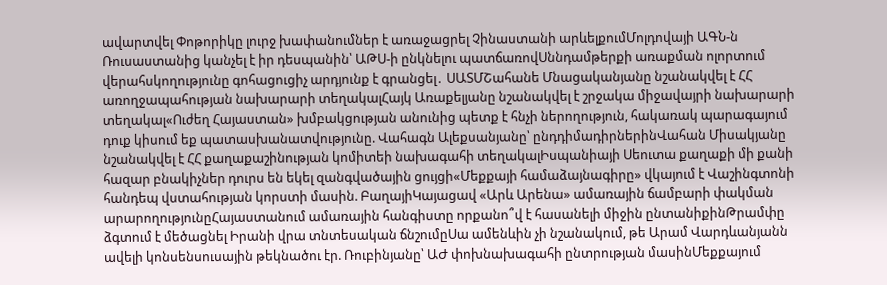ավարտվել Փոթորիկը լուրջ խափանումներ է առաջացրել Չինաստանի արևելքումՄոլդովայի ԱԳՆ-ն Ռուսաստանից կանչել է իր դեսպանին՝ ԱԹՍ-ի ընկնելու պատճառովՍննդամթերքի առաքման ոլորտում վերահսկողությունը գոհացուցիչ արդյունք է գրանցել․ ՍԱՏՄՇահանե Մնացականյանը նշանակվել է ՀՀ առողջապահության նախարարի տեղակալՀայկ Առաքելյանը նշանակվել է շրջակա միջավայրի նախարարի տեղակալ«Ուժեղ Հայաստան» խմբակցության անունից պետք է հնչի ներողություն, հակառակ պարագայում դուք կիսում եք պատասխանատվությունը. Վահագն Ալեքսանյանը՝ ընդդիմադիրներինՎահան Միսակյանը նշանակվել է ՀՀ քաղաքաշինության կոմիտեի նախագահի տեղակալԻսպանիայի Սեուտա քաղաքի մի քանի հազար բնակիչներ դուրս են եկել զանգվածային ցույցի«Մեքքայի համաձայնագիրը» վկայում է Վաշինգտոնի հանդեպ վստահության կորստի մասին. ԲաղայիԿայացավ «Արև Արենա» ամառային ճամբարի փակման արարողությունըՀայաստանում ամառային հանգիստը որքանո՞վ է հասանելի միջին ընտանիքինԹրամփը ձգտում է մեծացնել Իրանի վրա տնտեսական ճնշումըՍա ամենևին չի նշանակում, թե Արամ Վարդևանյանն ավելի կոնսենսուսային թեկնածու էր. Ռուբինյանը՝ ԱԺ փոխնախագահի ընտրության մասինՄեքքայում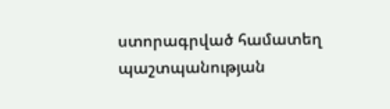ստորագրված համատեղ պաշտպանության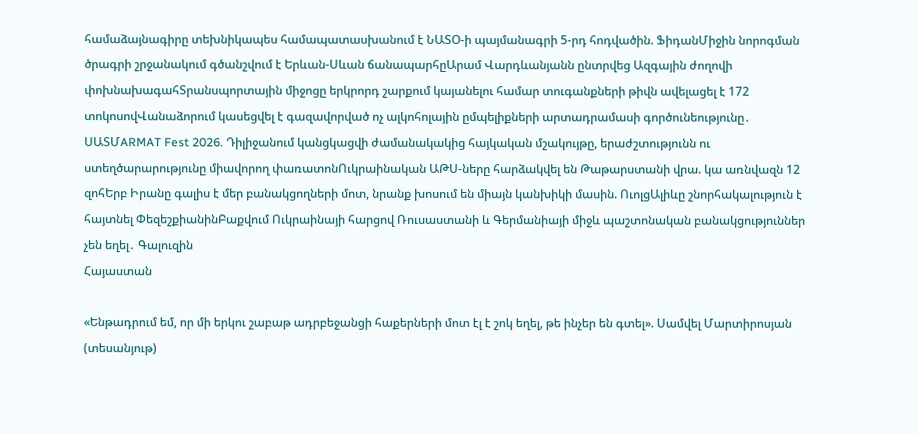համաձայնագիրը տեխնիկապես համապատասխանում է ՆԱՏՕ-ի պայմանագրի 5-րդ հոդվածին. ՖիդանՄիջին նորոգման ծրագրի շրջանակում գծանշվում է Երևան-Սևան ճանապարհըԱրամ Վարդևանյանն ընտրվեց Ազգային ժողովի փոխնախագահՏրանսպորտային միջոցը երկրորդ շարքում կայանելու համար տուգանքների թիվն ավելացել է 172 տոկոսովՎանաձորում կասեցվել է գազավորված ոչ ալկոհոլային ըմպելիքների արտադրամասի գործունեությունը․ ՍԱՏՄARMAT Fest 2026. Դիլիջանում կանցկացվի ժամանակակից հայկական մշակույթը, երաժշտությունն ու ստեղծարարությունը միավորող փառատոնՈւկրաինական ԱԹՍ-ները հարձակվել են Թաթարստանի վրա. կա առնվազն 12 զոհԵրբ Իրանը գալիս է մեր բանակցողների մոտ, նրանք խոսում են միայն կանխիկի մասին. ՈւոլցԱլիևը շնորհակալություն է հայտնել ՓեզեշքիանինԲաքվում Ուկրաինայի հարցով Ռուսաստանի և Գերմանիայի միջև պաշտոնական բանակցություններ չեն եղել․ Գալուզին
Հայաստան

«Ենթադրում եմ, որ մի երկու շաբաթ ադրբեջանցի հաքերների մոտ էլ է շոկ եղել, թե ինչեր են գտել». Սամվել Մարտիրոսյան (տեսանյութ)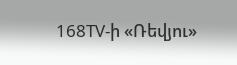168TV-ի «Ռեվյու»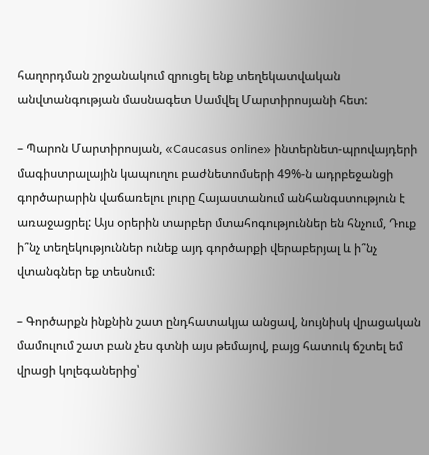հաղորդման շրջանակում զրուցել ենք տեղեկատվական անվտանգության մասնագետ Սամվել Մարտիրոսյանի հետ:

– Պարոն Մարտիրոսյան, «Caucasus online» ինտերնետ-պրովայդերի մագիստրալային կապուղու բաժնետոմսերի 49%-ն ադրբեջանցի գործարարին վաճառելու լուրը Հայաստանում անհանգստություն է առաջացրել: Այս օրերին տարբեր մտահոգություններ են հնչում, Դուք ի՞նչ տեղեկություններ ունեք այդ գործարքի վերաբերյալ և ի՞նչ վտանգներ եք տեսնում:

– Գործարքն ինքնին շատ ընդհատակյա անցավ, նույնիսկ վրացական մամուլում շատ բան չես գտնի այս թեմայով, բայց հատուկ ճշտել եմ վրացի կոլեգաներից՝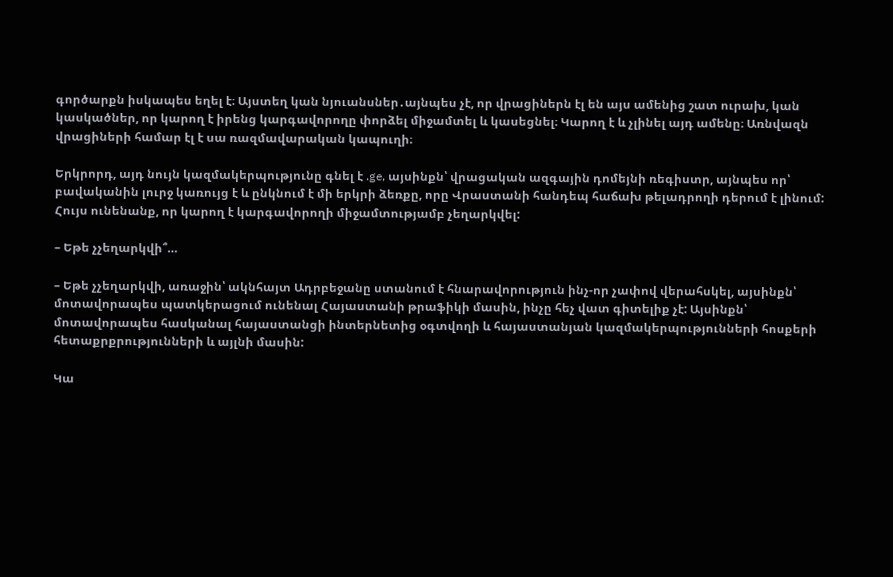գործարքն իսկապես եղել է։ Այստեղ կան նյուանսներ․այնպես չէ, որ վրացիներն էլ են այս ամենից շատ ուրախ, կան կասկածներ, որ կարող է իրենց կարգավորողը փորձել միջամտել և կասեցնել։ Կարող է և չլինել այդ ամենը։ Առնվազն վրացիների համար էլ է սա ռազմավարական կապուղի։

Երկրորդ, այդ նույն կազմակերպությունը գնել է .ge, այսինքն՝ վրացական ազգային դոմեյնի ռեգիստր, այնպես որ՝ բավականին լուրջ կառույց է և ընկնում է մի երկրի ձեռքը, որը Վրաստանի հանդեպ հաճախ թելադրողի դերում է լինում: Հույս ունենանք, որ կարող է կարգավորողի միջամտությամբ չեղարկվել:

– Եթե չչեղարկվի՞…

– Եթե չչեղարկվի, առաջին՝ ակնհայտ Ադրբեջանը ստանում է հնարավորություն ինչ-որ չափով վերահսկել, այսինքն՝ մոտավորապես պատկերացում ունենալ Հայաստանի թրաֆիկի մասին, ինչը հեչ վատ գիտելիք չէ: Այսինքն՝ մոտավորապես հասկանալ հայաստանցի ինտերնետից օգտվողի և հայաստանյան կազմակերպությունների հոսքերի հետաքրքրությունների և այլնի մասին:

Կա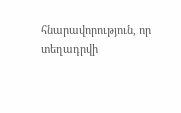հնարավորություն, որ տեղադրվի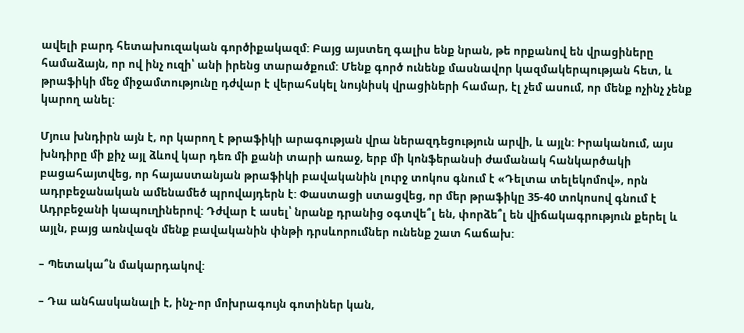ավելի բարդ հետախուզական գործիքակազմ: Բայց այստեղ գալիս ենք նրան, թե որքանով են վրացիները համաձայն, որ ով ինչ ուզի՝ անի իրենց տարածքում: Մենք գործ ունենք մասնավոր կազմակերպության հետ, և թրաֆիկի մեջ միջամտությունը դժվար է վերահսկել նույնիսկ վրացիների համար, էլ չեմ ասում, որ մենք ոչինչ չենք կարող անել:

Մյուս խնդիրն այն է, որ կարող է թրաֆիկի արագության վրա ներազդեցություն արվի, և այլն: Իրականում, այս խնդիրը մի քիչ այլ ձևով կար դեռ մի քանի տարի առաջ, երբ մի կոնֆերանսի ժամանակ հանկարծակի բացահայտվեց, որ հայաստանյան թրաֆիկի բավականին լուրջ տոկոս գնում է «Դելտա տելեկոմով», որն ադրբեջանական ամենամեծ պրովայդերն է: Փաստացի ստացվեց, որ մեր թրաֆիկը 35-40 տոկոսով գնում է Ադրբեջանի կապուղիներով: Դժվար է ասել՝ նրանք դրանից օգտվե՞լ են, փորձե՞լ են վիճակագրություն քերել և այլն, բայց առնվազն մենք բավականին փնթի դրսևորումներ ունենք շատ հաճախ:

– Պետակա՞ն մակարդակով:

– Դա անհասկանալի է, ինչ-որ մոխրագույն գոտիներ կան,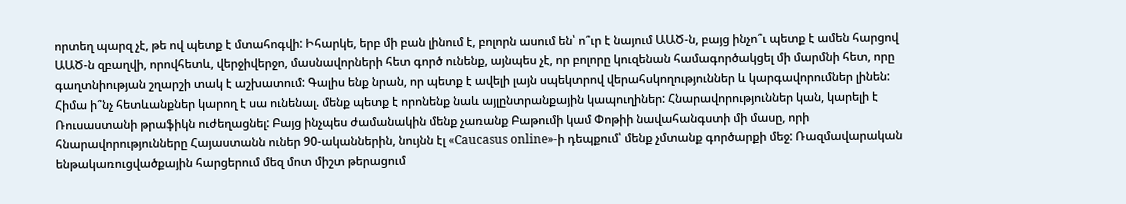որտեղ պարզ չէ, թե ով պետք է մտահոգվի: Իհարկե, երբ մի բան լինում է, բոլորն ասում են՝ ո՞ւր է նայում ԱԱԾ-ն, բայց ինչո՞ւ պետք է ամեն հարցով ԱԱԾ-ն զբաղվի, որովհետև, վերջիվերջո, մասնավորների հետ գործ ունենք, այնպես չէ, որ բոլորը կուզենան համագործակցել մի մարմնի հետ, որը գաղտնիության շղարշի տակ է աշխատում: Գալիս ենք նրան, որ պետք է ավելի լայն սպեկտրով վերահսկողություններ և կարգավորումներ լինեն: Հիմա ի՞նչ հետևանքներ կարող է սա ունենալ. մենք պետք է որոնենք նաև այլընտրանքային կապուղիներ: Հնարավորություններ կան, կարելի է Ռուսաստանի թրաֆիկն ուժեղացնել: Բայց ինչպես ժամանակին մենք չառանք Բաթումի կամ Փոթիի նավահանգստի մի մասը, որի հնարավորությունները Հայաստանն ուներ 90-ականներին, նույնն էլ «Caucasus online»-ի դեպքում՝ մենք չմտանք գործարքի մեջ: Ռազմավարական ենթակառուցվածքային հարցերում մեզ մոտ միշտ թերացում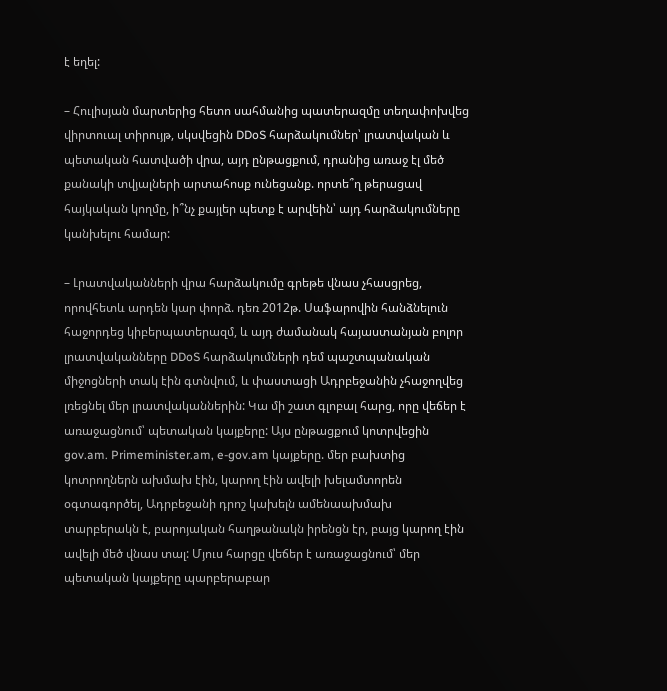է եղել:

– Հուլիսյան մարտերից հետո սահմանից պատերազմը տեղափոխվեց վիրտուալ տիրույթ, սկսվեցին DDoS հարձակումներ՝ լրատվական և պետական հատվածի վրա, այդ ընթացքում, դրանից առաջ էլ մեծ քանակի տվյալների արտահոսք ունեցանք. որտե՞ղ թերացավ հայկական կողմը, ի՞նչ քայլեր պետք է արվեին՝ այդ հարձակումները կանխելու համար:

– Լրատվականների վրա հարձակումը գրեթե վնաս չհասցրեց, որովհետև արդեն կար փորձ. դեռ 2012թ. Սաֆարովին հանձնելուն հաջորդեց կիբերպատերազմ, և այդ ժամանակ հայաստանյան բոլոր լրատվականները DDoS հարձակումների դեմ պաշտպանական միջոցների տակ էին գտնվում, և փաստացի Ադրբեջանին չհաջողվեց լռեցնել մեր լրատվականներին: Կա մի շատ գլոբալ հարց, որը վեճեր է առաջացնում՝ պետական կայքերը: Այս ընթացքում կոտրվեցին gov.am. Primeminister.am, e-gov.am կայքերը. մեր բախտից կոտրողներն ախմախ էին, կարող էին ավելի խելամտորեն օգտագործել, Ադրբեջանի դրոշ կախելն ամենաախմախ տարբերակն է, բարոյական հաղթանակն իրենցն էր, բայց կարող էին ավելի մեծ վնաս տալ: Մյուս հարցը վեճեր է առաջացնում՝ մեր պետական կայքերը պարբերաբար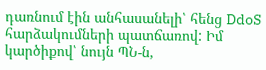դառնում էին անհասանելի՝ հենց DdoS հարձակումների պատճառով: Իմ կարծիքով՝ նույն ՊՆ-ն,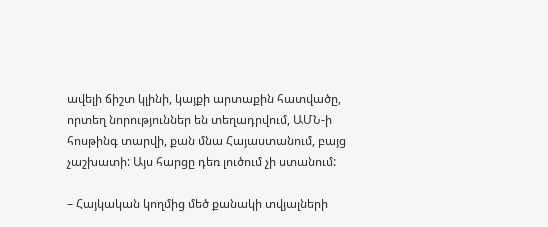ավելի ճիշտ կլինի, կայքի արտաքին հատվածը, որտեղ նորություններ են տեղադրվում, ԱՄՆ-ի հոսթինգ տարվի, քան մնա Հայաստանում, բայց չաշխատի: Այս հարցը դեռ լուծում չի ստանում:

– Հայկական կողմից մեծ քանակի տվյալների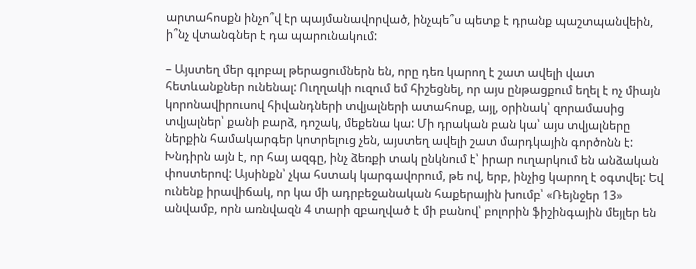արտահոսքն ինչո՞վ էր պայմանավորված, ինչպե՞ս պետք է դրանք պաշտպանվեին, ի՞նչ վտանգներ է դա պարունակում:

– Այստեղ մեր գլոբալ թերացումներն են, որը դեռ կարող է շատ ավելի վատ հետևանքներ ունենալ: Ուղղակի ուզում եմ հիշեցնել, որ այս ընթացքում եղել է ոչ միայն կորոնավիրուսով հիվանդների տվյալների ատահոսք, այլ, օրինակ՝ զորամասից տվյալներ՝ քանի բարձ, դոշակ, մեքենա կա: Մի դրական բան կա՝ այս տվյալները ներքին համակարգեր կոտրելուց չեն, այստեղ ավելի շատ մարդկային գործոնն է: Խնդիրն այն է, որ հայ ազգը, ինչ ձեռքի տակ ընկնում է՝ իրար ուղարկում են անձական փոստերով: Այսինքն՝ չկա հստակ կարգավորում, թե ով, երբ, ինչից կարող է օգտվել: Եվ ունենք իրավիճակ, որ կա մի ադրբեջանական հաքերային խումբ՝ «Ռեյնջեր 13» անվամբ, որն առնվազն 4 տարի զբաղված է մի բանով՝ բոլորին ֆիշինգային մեյլեր են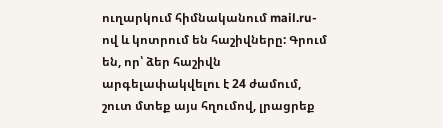ուղարկում հիմնականում mail.ru-ով և կոտրում են հաշիվները: Գրում են, որ՝ ձեր հաշիվն արգելափակվելու է 24 ժամում, շուտ մտեք այս հղումով, լրացրեք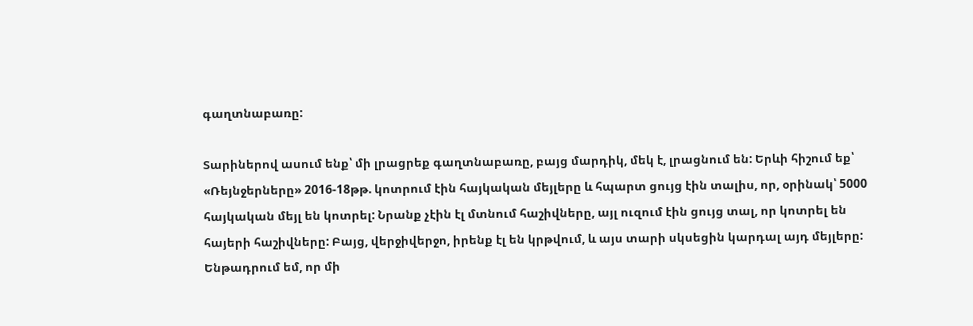գաղտնաբառը:

Տարիներով ասում ենք՝ մի լրացրեք գաղտնաբառը, բայց մարդիկ, մեկ է, լրացնում են: Երևի հիշում եք՝ «Ռեյնջերները» 2016-18թթ. կոտրում էին հայկական մեյլերը և հպարտ ցույց էին տալիս, որ, օրինակ՝ 5000 հայկական մեյլ են կոտրել: Նրանք չէին էլ մտնում հաշիվները, այլ ուզում էին ցույց տալ, որ կոտրել են հայերի հաշիվները: Բայց, վերջիվերջո, իրենք էլ են կրթվում, և այս տարի սկսեցին կարդալ այդ մեյլերը: Ենթադրում եմ, որ մի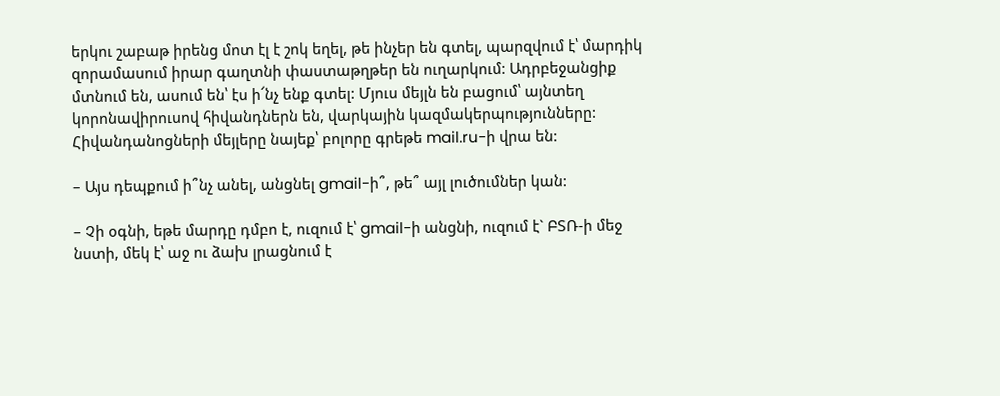երկու շաբաթ իրենց մոտ էլ է շոկ եղել, թե ինչեր են գտել, պարզվում է՝ մարդիկ զորամասում իրար գաղտնի փաստաթղթեր են ուղարկում: Ադրբեջանցիք մտնում են, ասում են՝ էս ի՜նչ ենք գտել: Մյուս մեյլն են բացում՝ այնտեղ կորոնավիրուսով հիվանդներն են, վարկային կազմակերպությունները: Հիվանդանոցների մեյլերը նայեք՝ բոլորը գրեթե mail.ru-ի վրա են:

– Այս դեպքում ի՞նչ անել, անցնել gmail-ի՞, թե՞ այլ լուծումներ կան:

– Չի օգնի, եթե մարդը դմբո է, ուզում է՝ gmail-ի անցնի, ուզում է` ԲՏՌ-ի մեջ նստի, մեկ է՝ աջ ու ձախ լրացնում է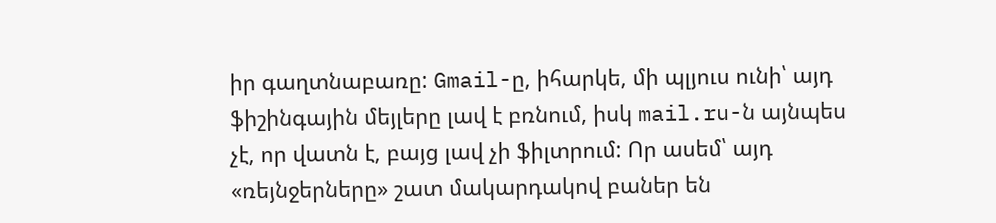իր գաղտնաբառը: Gmail-ը, իհարկե, մի պլյուս ունի՝ այդ ֆիշինգային մեյլերը լավ է բռնում, իսկ mail.ru-ն այնպես չէ, որ վատն է, բայց լավ չի ֆիլտրում: Որ ասեմ՝ այդ «ռեյնջերները» շատ մակարդակով բաներ են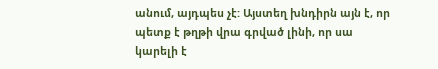անում, այդպես չէ: Այստեղ խնդիրն այն է, որ պետք է թղթի վրա գրված լինի, որ սա կարելի է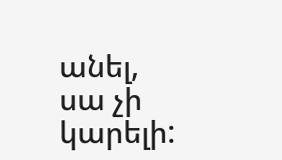անել, սա չի կարելի: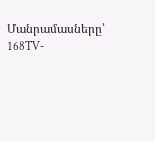Մանրամասները՝ 168TV-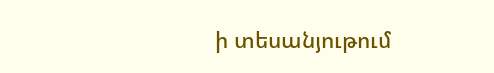ի տեսանյութում